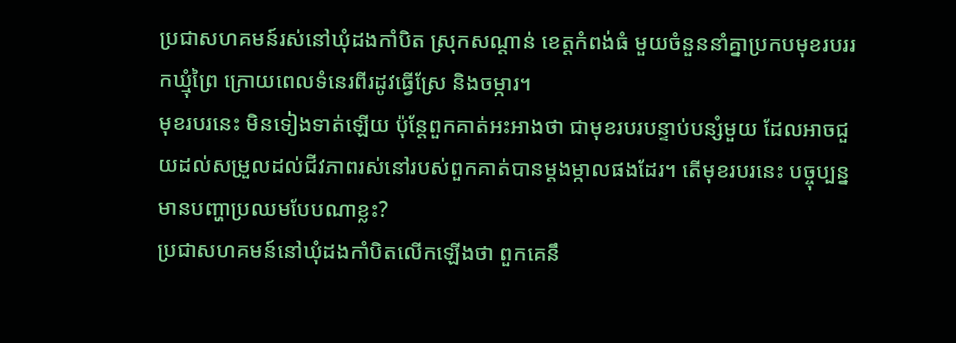ប្រជាសហគមន៍រស់នៅឃុំដងកាំបិត ស្រុកសណ្ដាន់ ខេត្តកំពង់ធំ មួយចំនួននាំគ្នាប្រកបមុខរបររកឃ្មុំព្រៃ ក្រោយពេលទំនេរពីរដូវធ្វើស្រែ និងចម្ការ។
មុខរបរនេះ មិនទៀងទាត់ឡើយ ប៉ុន្តែពួកគាត់អះអាងថា ជាមុខរបរបន្ទាប់បន្សំមួយ ដែលអាចជួយដល់សម្រួលដល់ជីវភាពរស់នៅរបស់ពួកគាត់បានម្ដងម្កាលផងដែរ។ តើមុខរបរនេះ បច្ចុប្បន្នមានបញ្ហាប្រឈមបែបណាខ្លះ?
ប្រជាសហគមន៍នៅឃុំដងកាំបិតលើកឡើងថា ពួកគេនឹ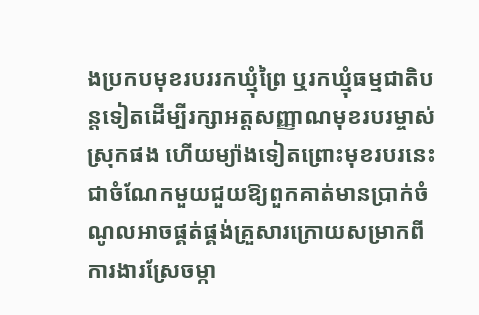ងប្រកបមុខរបររកឃ្មុំព្រៃ ឬរកឃ្មុំធម្មជាតិបន្តទៀតដើម្បីរក្សាអត្តសញ្ញាណមុខរបរម្ចាស់ស្រុកផង ហើយម្យ៉ាងទៀតព្រោះមុខរបរនេះ ជាចំណែកមួយជួយឱ្យពួកគាត់មានប្រាក់ចំណូលអាចផ្គត់ផ្គង់គ្រួសារក្រោយសម្រាកពីការងារស្រែចម្កា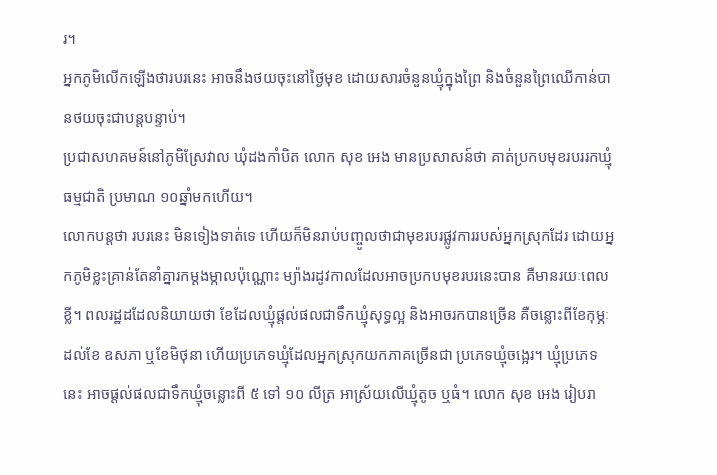រ។
អ្នកភូមិលើកឡើងថារបរនេះ អាចនឹងថយចុះនៅថ្ងៃមុខ ដោយសារចំនួនឃ្មុំក្នុងព្រៃ និងចំនួនព្រៃឈើកាន់បានថយចុះជាបន្តបន្ទាប់។
ប្រជាសហគមន៍នៅភូមិស្រែវាល ឃុំដងកាំបិត លោក សុខ អេង មានប្រសាសន៍ថា គាត់ប្រកបមុខរបររកឃ្មុំធម្មជាតិ ប្រមាណ ១០ឆ្នាំមកហើយ។
លោកបន្តថា របរនេះ មិនទៀងទាត់ទេ ហើយក៏មិនរាប់បញ្ចូលថាជាមុខរបរផ្លូវការរបស់អ្នកស្រុកដែរ ដោយអ្នកភូមិខ្លះគ្រាន់តែនាំគ្នារកម្ដងម្កាលប៉ុណ្ណោះ ម្យ៉ាងរដូវកាលដែលអាចប្រកបមុខរបរនេះបាន គឺមានរយៈពេលខ្លី។ ពលរដ្ឋដដែលនិយាយថា ខែដែលឃ្មុំផ្ដល់ផលជាទឹកឃ្មុំសុទ្ធល្អ និងអាចរកបានច្រើន គឺចន្លោះពីខែកុម្ភៈ ដល់ខែ ឧសភា ឬខែមិថុនា ហើយប្រភេទឃ្មុំដែលអ្នកស្រុកយកភាគច្រើនជា ប្រភេទឃ្មុំចង្អេរ។ ឃ្មុំប្រភេទនេះ អាចផ្ដល់ផលជាទឹកឃ្មុំចន្លោះពី ៥ ទៅ ១០ លីត្រ អាស្រ័យលើឃ្មុំតូច ឬធំ។ លោក សុខ អេង រៀបរា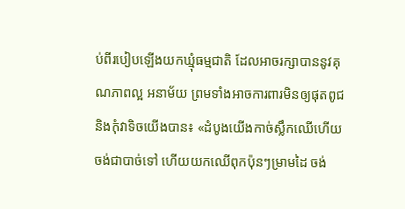ប់ពីរបៀបឡើងយកឃ្មុំធម្មជាតិ ដែលអាចរក្សាបាននូវគុណភាពល្អ អនាម័យ ព្រមទាំងអាចការពារមិនឲ្យផុតពូជ និងកុំវាទិចយើងបាន៖ «ដំបូងយើងកាច់ស្លឹកឈើហើយចង់ជាបាច់ទៅ ហើយយកឈើពុកប៉ុនៗម្រាមដៃ ចង់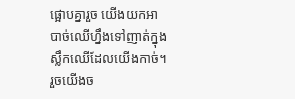ផ្អោបគ្នារួច យើងយកអាបាច់ឈើហ្នឹងទៅញាត់ក្នុងស្លឹកឈើដែលយើងកាច់។ រួចយើងច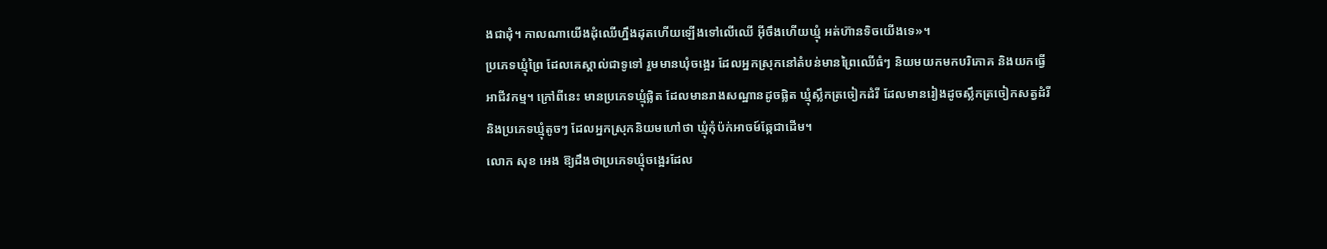ងជាដុំ។ កាលណាយើងដុំឈើហ្នឹងដុតហើយឡើងទៅលើឈើ អ៊ីចឹងហើយឃ្មុំ អត់ហ៊ានទិចយើងទេ»។
ប្រភេទឃ្មុំព្រៃ ដែលគេស្គាល់ជាទូទៅ រួមមានឃុំចង្អេរ ដែលអ្នកស្រុកនៅតំបន់មានព្រៃឈើធំៗ និយមយកមកបរិភោគ និងយកធ្វើអាជីវកម្ម។ ក្រៅពីនេះ មានប្រភេទឃ្មុំផ្លិត ដែលមានរាងសណ្ឋានដូចផ្លិត ឃ្មុំស្លឹកត្រចៀកដំរី ដែលមានរៀងដូចស្លឹកត្រចៀកសត្វដំរី និងប្រភេទឃ្មុំតូចៗ ដែលអ្នកស្រុកនិយមហៅថា ឃ្មុំកុំប៉ក់អាចម៍ឆ្កែជាដើម។
លោក សុខ អេង ឱ្យដឹងថាប្រភេទឃ្មុំចង្អេរដែល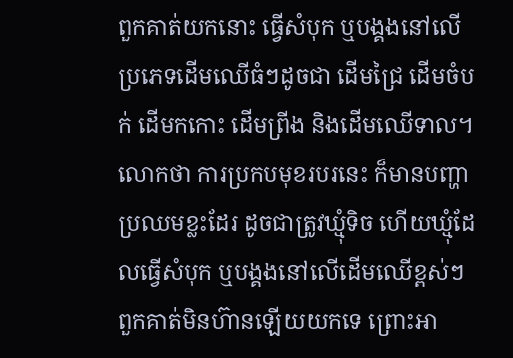ពួកគាត់យកនោះ ធ្វើសំបុក ឬបង្គងនៅលើប្រភេទដើមឈើធំៗដូចជា ដើមជ្រៃ ដើមចំបក់ ដើមកកោះ ដើមព្រីង និងដើមឈើទាល។
លោកថា ការប្រកបមុខរបរនេះ ក៏មានបញ្ហាប្រឈមខ្លះដែរ ដូចជាត្រូវឃ្មុំទិច ហើយឃ្មុំដែលធ្វើសំបុក ឬបង្គងនៅលើដើមឈើខ្ពស់ៗ ពួកគាត់មិនហ៊ានឡើយយកទេ ព្រោះអា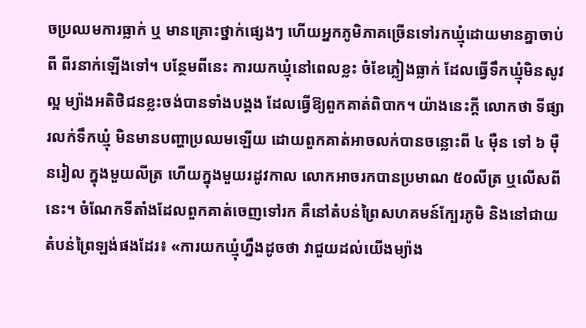ចប្រឈមការធ្លាក់ ឬ មានគ្រោះថ្នាក់ផ្សេងៗ ហើយអ្នកភូមិភាគច្រើនទៅរកឃ្មុំដោយមានគ្នាចាប់ពី ពីរនាក់ឡើងទៅ។ បន្ថែមពីនេះ ការយកឃ្មុំនៅពេលខ្លះ ចំខែភ្លៀងធ្លាក់ ដែលធ្វើទឹកឃ្មុំមិនសូវល្អ ម្យ៉ាងអតិថិជនខ្លះចង់បានទាំងបង្គង ដែលធ្វើឱ្យពួកគាត់ពិបាក។ យ៉ាងនេះក្តី លោកថា ទីផ្សារលក់ទឹកឃ្មុំ មិនមានបញ្ហាប្រឈមឡើយ ដោយពួកគាត់អាចលក់បានចន្លោះពី ៤ ម៉ឺន ទៅ ៦ ម៉ឺនរៀល ក្នុងមួយលីត្រ ហើយក្នុងមួយរដូវកាល លោកអាចរកបានប្រមាណ ៥០លីត្រ ឬលើសពីនេះ។ ចំណែកទីតាំងដែលពួកគាត់ចេញទៅរក គឺនៅតំបន់ព្រៃសហគមន៍ក្បែរភូមិ និងនៅជាយតំបន់ព្រៃឡង់ផងដែរ៖ «ការយកឃ្មុំហ្នឹងដូចថា វាជួយដល់យើងម្យ៉ាង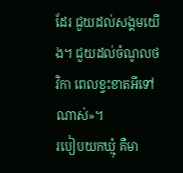ដែរ ជួយដល់សង្គមយើង។ ជួយដល់ចំណូលថវិកា ពេលខ្វះខាតអីទៅណាស់»។
របៀបយកឃ្មុំ គឺមា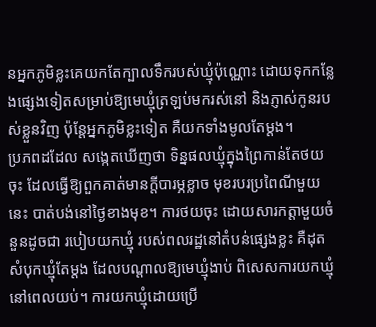នអ្នកភូមិខ្លះគេយកតែក្បាលទឹករបស់ឃ្មុំប៉ុណ្ណោះ ដោយទុកកន្លែងផ្សេងទៀតសម្រាប់ឱ្យមេឃ្មុំត្រឡប់មករស់នៅ និងភ្ញាស់កូនរបស់ខ្លួនវិញ ប៉ុន្តែអ្នកភូមិខ្លះទៀត គឺយកទាំងមូលតែម្ដង។
ប្រភពដដែល សង្កេតឃើញថា ទិន្នផលឃ្មុំក្នុងព្រៃកាន់តែថយចុះ ដែលធ្វើឱ្យពួកគាត់មានក្តីបារម្ភខ្លាច មុខរបរប្រពៃណីមួយនេះ បាត់បង់នៅថ្ងៃខាងមុខ។ ការថយចុះ ដោយសារកត្តាមួយចំនួនដូចជា របៀបយកឃ្មុំ របស់ពលរដ្ឋនៅតំបន់ផ្សេងខ្លះ គឺដុតសំបុកឃ្មុំតែម្ដង ដែលបណ្ដាលឱ្យមេឃ្មុំងាប់ ពិសេសការយកឃ្មុំនៅពេលយប់។ ការយកឃ្មុំដោយប្រើ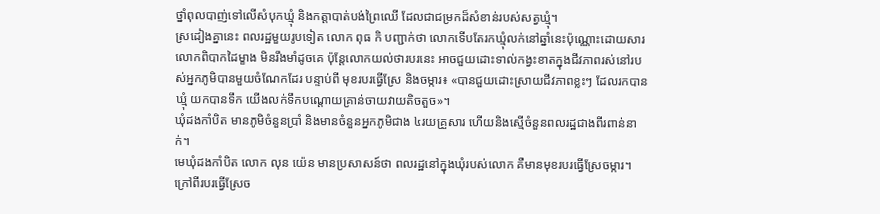ថ្នាំពុលបាញ់ទៅលើសំបុកឃ្មុំ និងកត្តាបាត់បង់ព្រៃឈើ ដែលជាជម្រកដ៏សំខាន់របស់សត្វឃ្មុំ។
ស្រដៀងគ្នានេះ ពលរដ្ឋមួយរូបទៀត លោក ពុធ កិ បញ្ជាក់ថា លោកទើបតែរកឃ្មុំលក់នៅឆ្នាំនេះប៉ុណ្ណោះដោយសារលោកពិបាកដៃម្ខាង មិនរឹងមាំដូចគេ ប៉ុន្តែលោកយល់ថារបរនេះ អាចជួយដោះទាល់កង្វះខាតក្នុងជីវភាពរស់នៅរបស់អ្នកភូមិបានមួយចំណែកដែរ បន្ទាប់ពី មុខរបរធ្វើស្រែ និងចម្ការ៖ «បានជួយដោះស្រាយជីវភាពខ្លះៗ ដែលរកបានឃ្មុំ យកបានទឹក យើងលក់ទឹកបណ្ដោយគ្រាន់ចាយវាយតិចតួច»។
ឃុំដងកាំបិត មានភូមិចំនួនប្រាំ និងមានចំនួនអ្នកភូមិជាង ៤រយគ្រួសារ ហើយនិងស្មើចំនួនពលរដ្ឋជាងពីរពាន់នាក់។
មេឃុំដងកាំបិត លោក លុន យ៉េន មានប្រសាសន៍ថា ពលរដ្ឋនៅក្នុងឃុំរបស់លោក គឺមានមុខរបរធ្វើស្រែចម្ការ។ ក្រៅពីរបរធ្វើស្រែច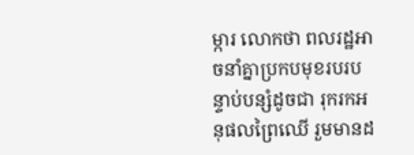ម្ការ លោកថា ពលរដ្ឋអាចនាំគ្នាប្រកបមុខរបរបន្ទាប់បន្សំដូចជា រុករកអនុផលព្រៃឈើ រួមមានដ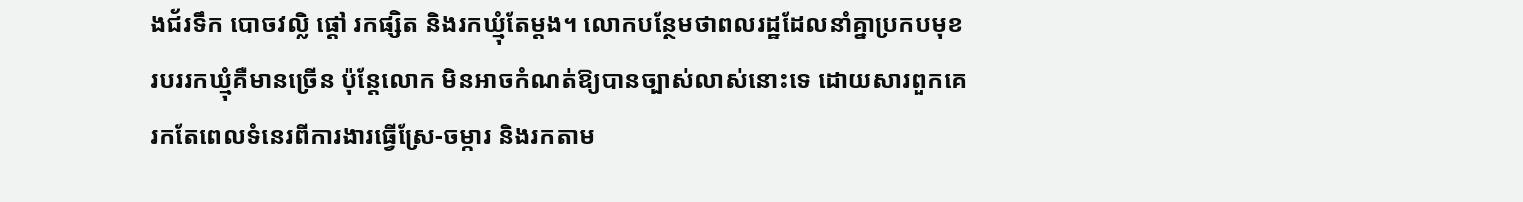ងជ័រទឹក បោចវល្លិ ផ្ដៅ រកផ្សិត និងរកឃ្មុំតែម្ដង។ លោកបន្ថែមថាពលរដ្ឋដែលនាំគ្នាប្រកបមុខរបររកឃ្មុំគឺមានច្រើន ប៉ុន្តែលោក មិនអាចកំណត់ឱ្យបានច្បាស់លាស់នោះទេ ដោយសារពួកគេរកតែពេលទំនេរពីការងារធ្វើស្រែ-ចម្ការ និងរកតាម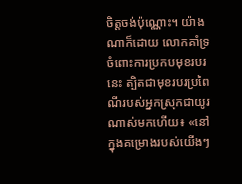ចិត្តចង់ប៉ុណ្ណោះ។ យ៉ាងណាក៏ដោយ លោកគាំទ្រចំពោះការប្រកបមុខរបរនេះ ត្បិតជាមុខរបរប្រពៃណីរបស់អ្នកស្រុកជាយូរណាស់មកហើយ៖ «នៅក្នុងគម្រោងរបស់យើងៗ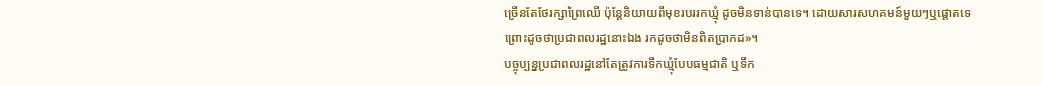ច្រើនតែថែរក្សាព្រៃឈើ ប៉ុន្តែនិយាយពីមុខរបររកឃ្មុំ ដូចមិនទាន់បានទេ។ ដោយសារសហគមន៍មួយៗឬផ្ដោតទេ ព្រោះដូចថាប្រជាពលរដ្ឋនោះឯង រកដូចថាមិនពិតប្រាកដ»។
បច្ចុប្បន្នប្រជាពលរដ្ឋនៅតែត្រូវការទឹកឃ្មុំបែបធម្មជាតិ ឬទឹក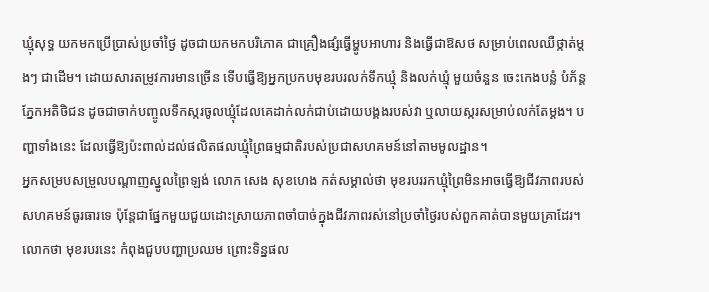ឃ្មុំសុទ្ធ យកមកប្រើប្រាស់ប្រចាំថ្ងៃ ដូចជាយកមកបរិភោគ ជាគ្រឿងផ្សំធ្វើម្ហូបអាហារ និងធ្វើជាឱសថ សម្រាប់ពេលឈឺថ្កាត់ម្តងៗ ជាដើម។ ដោយសារតម្រូវការមានច្រើន ទើបធ្វើឱ្យអ្នកប្រកបមុខរបរលក់ទឹកឃ្មុំ និងលក់ឃ្មុំ មួយចំនួន ចេះកេងបន្លំ បំភ័ន្តភ្នែកអតិថិជន ដូចជាចាក់បញ្ចូលទឹកស្ករចូលឃ្មុំដែលគេដាក់លក់ជាប់ដោយបង្គងរបស់វា ឬលាយស្ករសម្រាប់លក់តែម្ដង។ បញ្ហាទាំងនេះ ដែលធ្វើឱ្យប៉ះពាល់ដល់ផលិតផលឃ្មុំព្រៃធម្មជាតិរបស់ប្រជាសហគមន៍នៅតាមមូលដ្ឋាន។
អ្នកសម្របសម្រួលបណ្តាញស្នូលព្រៃឡង់ លោក សេង សុខហេង កត់សម្គាល់ថា មុខរបររកឃ្មុំព្រៃមិនអាចធ្វើឱ្យជីវភាពរបស់សហគមន៍ធូរធារទេ ប៉ុន្តែជាផ្នែកមួយជួយដោះស្រាយភាពចាំបាច់ក្នុងជីវភាពរស់នៅប្រចាំថ្ងៃរបស់ពួកគាត់បានមួយគ្រាដែរ។ លោកថា មុខរបរនេះ កំពុងជួបបញ្ហាប្រឈម ព្រោះទិន្នផល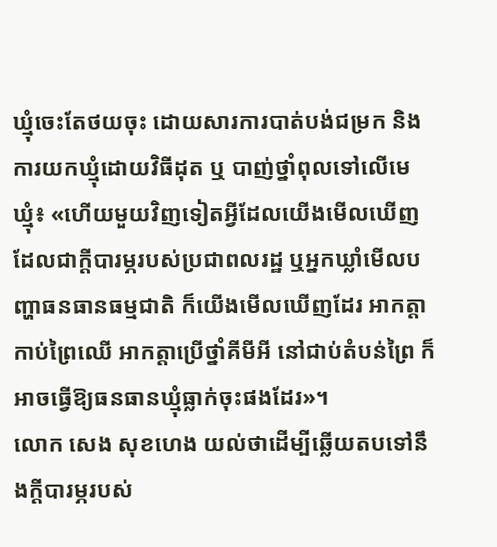ឃ្មុំចេះតែថយចុះ ដោយសារការបាត់បង់ជម្រក និងការយកឃ្មុំដោយវិធីដុត ឬ បាញ់ថ្នាំពុលទៅលើមេឃ្មុំ៖ «ហើយមួយវិញទៀតអ្វីដែលយើងមើលឃើញដែលជាក្តីបារម្ភរបស់ប្រជាពលរដ្ឋ ឬអ្នកឃ្លាំមើលបញ្ហាធនធានធម្មជាតិ ក៏យើងមើលឃើញដែរ អាកត្តាកាប់ព្រៃឈើ អាកត្តាប្រើថ្នាំគីមីអី នៅជាប់តំបន់ព្រៃ ក៏អាចធ្វើឱ្យធនធានឃ្មុំធ្លាក់ចុះផងដែរ»។
លោក សេង សុខហេង យល់ថាដើម្បីឆ្លើយតបទៅនឹងក្តីបារម្ភរបស់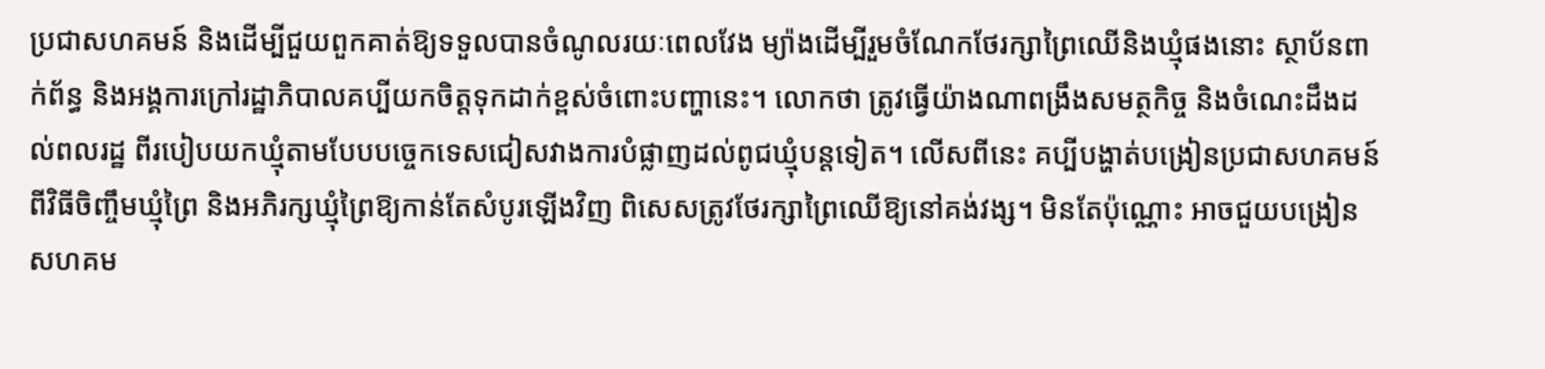ប្រជាសហគមន៍ និងដើម្បីជួយពួកគាត់ឱ្យទទួលបានចំណូលរយៈពេលវែង ម្យ៉ាងដើម្បីរួមចំណែកថែរក្សាព្រៃឈើនិងឃ្មុំផងនោះ ស្ថាប័នពាក់ព័ន្ធ និងអង្គការក្រៅរដ្ឋាភិបាលគប្បីយកចិត្តទុកដាក់ខ្ពស់ចំពោះបញ្ហានេះ។ លោកថា ត្រូវធ្វើយ៉ាងណាពង្រឹងសមត្ថកិច្ច និងចំណេះដឹងដល់ពលរដ្ឋ ពីរបៀបយកឃ្មុំតាមបែបបច្ចេកទេសជៀសវាងការបំផ្លាញដល់ពូជឃ្មុំបន្តទៀត។ លើសពីនេះ គប្បីបង្ហាត់បង្រៀនប្រជាសហគមន៍ពីវិធីចិញ្ចឹមឃ្មុំព្រៃ និងអភិរក្សឃ្មុំព្រៃឱ្យកាន់តែសំបូរឡើងវិញ ពិសេសត្រូវថែរក្សាព្រៃឈើឱ្យនៅគង់វង្ស។ មិនតែប៉ុណ្ណោះ អាចជួយបង្រៀនសហគម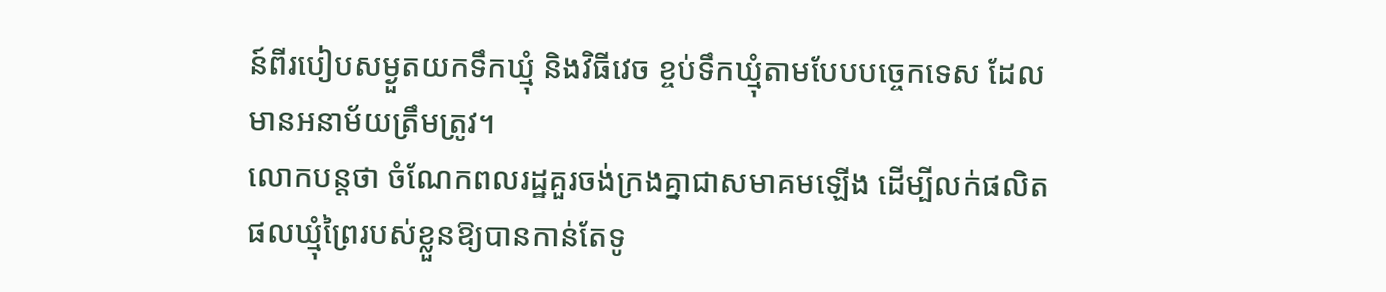ន៍ពីរបៀបសម្ងួតយកទឹកឃ្មុំ និងវិធីវេច ខ្ចប់ទឹកឃ្មុំតាមបែបបច្ចេកទេស ដែលមានអនាម័យត្រឹមត្រូវ។
លោកបន្តថា ចំណែកពលរដ្ឋគួរចង់ក្រងគ្នាជាសមាគមឡើង ដើម្បីលក់ផលិតផលឃ្មុំព្រៃរបស់ខ្លួនឱ្យបានកាន់តែទូ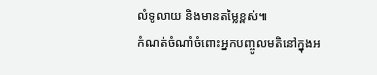លំទូលាយ និងមានតម្លៃខ្ពស់៕
កំណត់ចំណាំចំពោះអ្នកបញ្ចូលមតិនៅក្នុងអ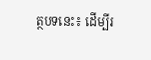ត្ថបទនេះ៖ ដើម្បីរ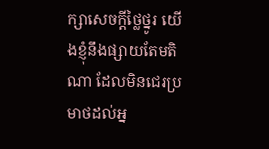ក្សាសេចក្ដីថ្លៃថ្នូរ យើងខ្ញុំនឹងផ្សាយតែមតិណា ដែលមិនជេរប្រមាថដល់អ្ន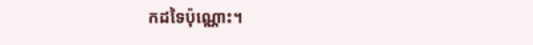កដទៃប៉ុណ្ណោះ។